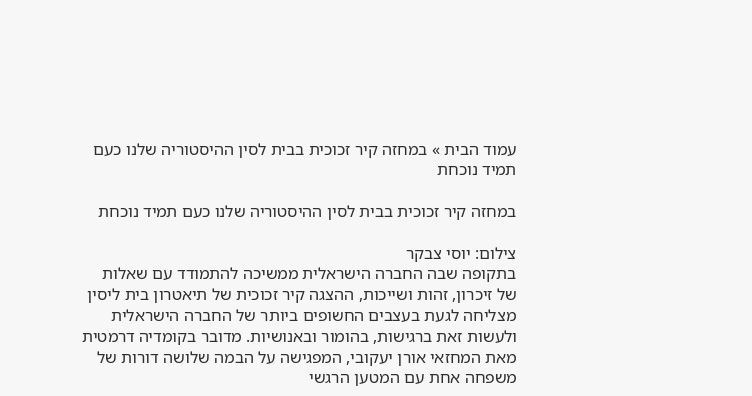עמוד הבית » במחזה קיר זכוכית בבית לסין ההיסטוריה שלנו כעם תמיד נוכחת

במחזה קיר זכוכית בבית לסין ההיסטוריה שלנו כעם תמיד נוכחת

צילום: יוסי צבקר
בתקופה שבה החברה הישראלית ממשיכה להתמודד עם שאלות של זיכרון, זהות ושייכות, ההצגה קיר זכוכית של תיאטרון בית ליסין מצליחה לגעת בעצבים החשופים ביותר של החברה הישראלית ולעשות זאת ברגישות, בהומור ובאנושיות. מדובר בקומדיה דרמטית מאת המחזאי אורן יעקובי, המפגישה על הבמה שלושה דורות של משפחה אחת עם המטען הרגשי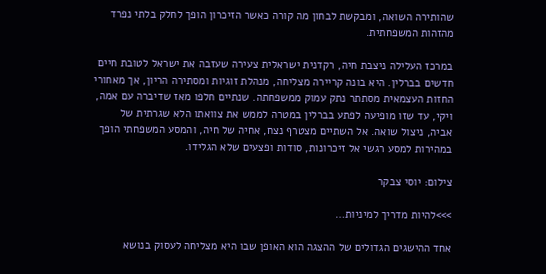שהותירה השואה, ומבקשת לבחון מה קורה כאשר הזיכרון הופך לחלק בלתי נפרד מהזהות המשפחתית.

במרכז העלילה ניצבת חיה, רקדנית ישראלית צעירה שעזבה את ישראל לטובת חיים חדשים בברלין. היא בונה קריירה מצליחה, מנהלת זוגיות ומסתירה הריון, אך מאחורי החזות העצמאית מסתתר נתק עמוק ממשפחתה. שנתיים חלפו מאז שדיברה עם אמה, ויקי, עד שזו מופיעה לפתע בברלין במטרה לממש את צוואתו הלא שגרתית של אביה, ניצול שואה. אל השתיים מצטרף נצח, אחיה של חיה, והמסע המשפחתי הופך במהירות למסע רגשי אל זיכרונות, סודות ופצעים שלא הגלידו.

צילום: יוסי צבקר

>>>להיות מדריך למיניות…

אחד ההישגים הגדולים של ההצגה הוא האופן שבו היא מצליחה לעסוק בנושא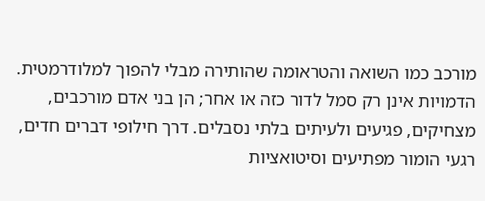מורכב כמו השואה והטראומה שהותירה מבלי להפוך למלודרמטית. הדמויות אינן רק סמל לדור כזה או אחר; הן בני אדם מורכבים, מצחיקים, פגיעים ולעיתים בלתי נסבלים. דרך חילופי דברים חדים, רגעי הומור מפתיעים וסיטואציות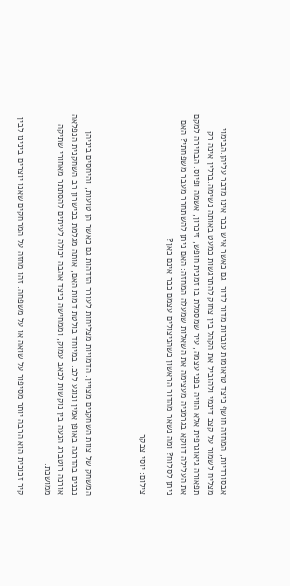אבסורדיות, המחזה חושף כיצד טראומות עוברות מדור לדור  גם כאשר איש כבר אינו מדבר עליהן.הבימוי מצליח לשמור על קצב דינמי ולהוביל את הקהל בין צחוק להתרגשות כמעט באותה נשימה.ברלין אינה רק תפאורה גיאוגרפית אלא הוויה בפני עצמה, עיר שמסמלת בו זמנית חופש, זיכרון, אשמה ופיוס. הבחירה למקם את העלילה דווקא בגרמניה מעצימה את השאלות שמעלה המחזה: האם ניתן להשתחרר מעבר משפחתי? האם ניתן לסלוח? ומה נשאר מהדור הראשון כשהניצולים עצמם כבר אינם כאן?

צילום: יוסי צבקר



המשחק של צוות השחקנים מצויין. הדמויות מצליחות לעורר הזדהות גם כאשר הן טועות, והיחסים ביניהן נבנים בהדרגה באופן אמין ונוגע ללב. במיוחד בולטת דמות האם, אותה מגלמת בכישרון רב השחקנית הנפלאה אורנה רוטברג הנעה בין נוקשות לכאב עמוק, וממחישה כיצד אהבה יכולה לעיתים להסתתר מאחורי שתיקה ממושכת.

קיר זכוכית הוא הרבה יותר מסיפור על שואה או על משפחה. זהו מחזה על המרחקים שאנו יוצרים בינינו לבין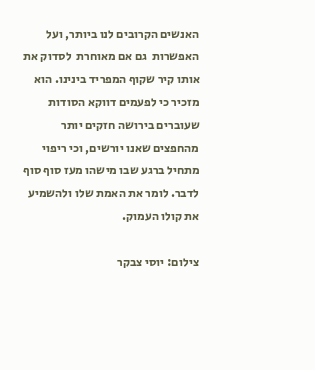האנשים הקרובים לנו ביותר, ועל האפשרות  גם אם מאוחרת  לסדוק את אותו קיר שקוף המפריד בינינו. הוא מזכיר כי לפעמים דווקא הסודות שעוברים בירושה חזקים יותר מהחפצים שאנו יורשים, וכי ריפוי מתחיל ברגע שבו מישהו מעז סוף סוף לדבר. לומר את האמת שלו ולהשמיע את קולו העמוק.

צילום: יוסי צבקר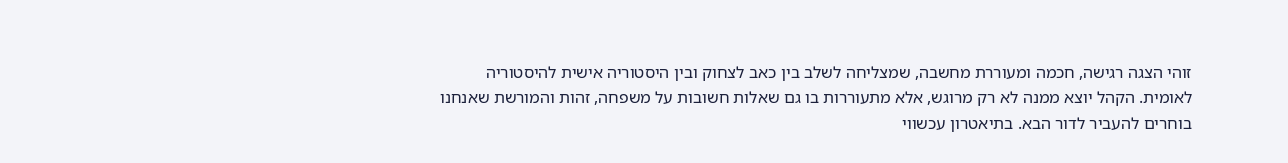זוהי הצגה רגישה, חכמה ומעוררת מחשבה, שמצליחה לשלב בין כאב לצחוק ובין היסטוריה אישית להיסטוריה לאומית. הקהל יוצא ממנה לא רק מרוגש, אלא מתעוררות בו גם שאלות חשובות על משפחה, זהות והמורשת שאנחנו בוחרים להעביר לדור הבא. בתיאטרון עכשווי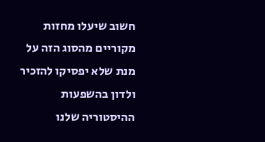חשוב שיעלו מחזות מקוריים מהסוג הזה על מנת שלא יפסיקו להזכיר ולדון בהשפעות ההיסטוריה שלנו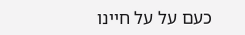כעם על על חיינו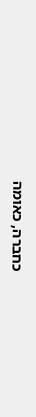כחברה, כאומה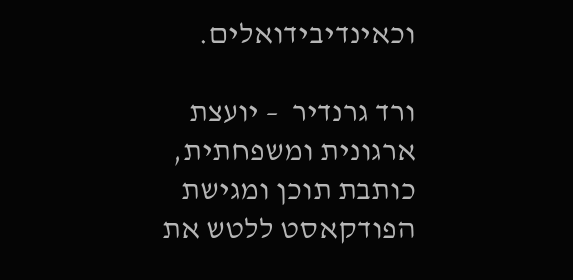וכאינדיבידואלים.

ורד גרנדיר  – יועצת ארגונית ומשפחתית, כותבת תוכן ומגישת הפודקאסט ללטש את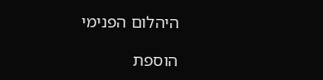היהלום הפנימי

הוספת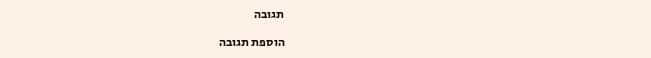תגובה

הוספת תגובה